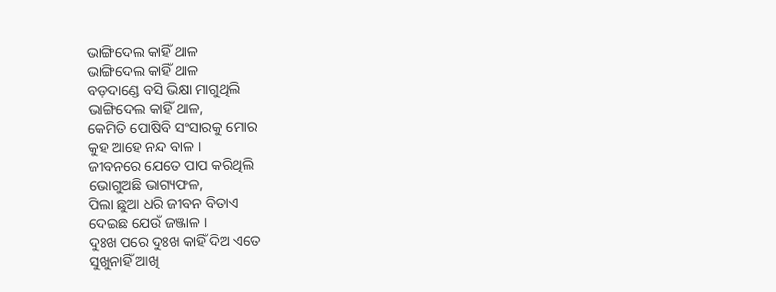ଭାଙ୍ଗିଦେଲ କାହିଁ ଥାଳ
ଭାଙ୍ଗିଦେଲ କାହିଁ ଥାଳ
ବଡ଼ଦାଣ୍ଡେ ବସି ଭିକ୍ଷା ମାଗୁଥିଲି
ଭାଙ୍ଗିଦେଲ କାହିଁ ଥାଳ,
କେମିତି ପୋଷିବି ସଂସାରକୁ ମୋର
କୁହ ଆହେ ନନ୍ଦ ବାଳ ।
ଜୀବନରେ ଯେତେ ପାପ କରିଥିଲି
ଭୋଗୁଅଛି ଭାଗ୍ୟଫଳ,
ପିଲା ଛୁଆ ଧରି ଜୀବନ ବିତାଏ
ଦେଇଛ ଯେଉଁ ଜଞ୍ଜାଳ ।
ଦୁଃଖ ପରେ ଦୁଃଖ କାହିଁ ଦିଅ ଏତେ
ସୁଖୁନାହିଁ ଆଖି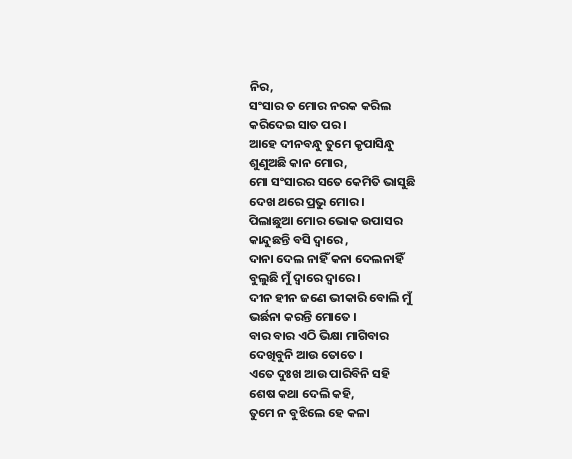ନିର,
ସଂସାର ତ ମୋର ନରକ କରିଲ
କରିଦେଇ ସାତ ପର ।
ଆହେ ଦୀନବନ୍ଧୁ ତୁମେ କୃପାସିନ୍ଧୁ
ଶୁଣୁଅଛି କାନ ମୋର,
ମୋ ସଂସାରର ସତେ କେମିତି ଭାସୁଛି
ଦେଖ ଥରେ ପ୍ରଭୁ ମୋର ।
ପିଲାଛୁଆ ମୋର ଭୋକ ଉପାସର
କାନ୍ଦୁଛନ୍ତି ବସି ଦ୍ବାରେ ,
ଦାନା ଦେଲ ନାହିଁ କନା ଦେଲନାହିଁ
ବୁଲୁଛି ମୁଁ ଦ୍ବାରେ ଦ୍ବାରେ ।
ଦୀନ ହୀନ ଜଣେ ଭୀକାରି ବୋଲି ମୁଁ
ଭର୍ଛନା କରନ୍ତି ମୋତେ ।
ବାର ବାର ଏଠି ଭିକ୍ଷା ମାଗିବାର
ଦେଖିବୁନି ଆଉ ତୋତେ ।
ଏତେ ଦୁଃଖ ଆଉ ପାରିବିନି ସହି
ଶେଷ କଥା ଦେଲି କହି,
ତୁମେ ନ ବୁଝିଲେ ହେ କଳା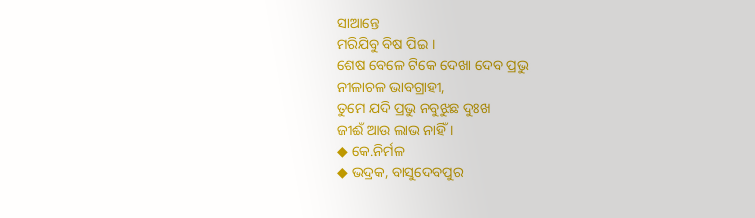ସାଆନ୍ତେ
ମରିଯିବୁ ବିଷ ପିଇ ।
ଶେଷ ବେଳେ ଟିକେ ଦେଖା ଦେବ ପ୍ରଭୁ
ନୀଳାଚଳ ଭାବଗ୍ରାହୀ,
ତୁମେ ଯଦି ପ୍ରଭୁ ନବୁଝୁଛ ଦୁଃଖ
ଜୀଈଁ ଆଉ ଲାଭ ନାହିଁ ।
◆ କେ.ନିର୍ମଳ
◆ ଭଦ୍ରକ, ବାସୁଦେବପୁର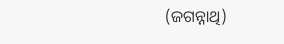(ଜଗନ୍ନାଥି)